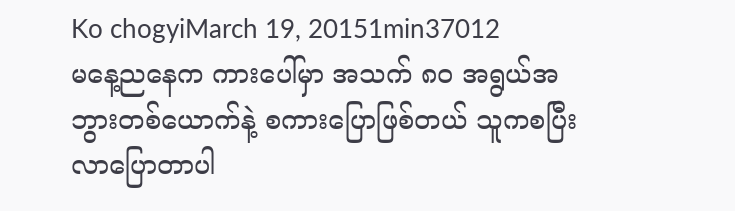Ko chogyiMarch 19, 20151min37012
မနေ့ညနေက ကားပေါ်မှာ အသက် ၈ဝ အရွယ်အဘွားတစ်ယောက်နဲ့ စကားပြောဖြစ်တယ် သူကစပြီးလာပြောတာပါ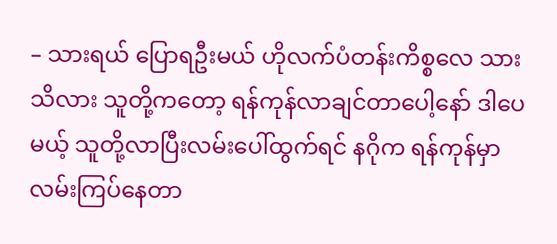– သားရယ် ပြောရဦးမယ် ဟိုလက်ပံတန်းကိစ္စလေ သားသိလား သူတို့ကတော့ ရန်ကုန်လာချင်တာပေါ့နော် ဒါပေမယ့် သူတို့လာပြီးလမ်းပေါ်ထွက်ရင် နဂိုက ရန်ကုန်မှာလမ်းကြပ်နေတာ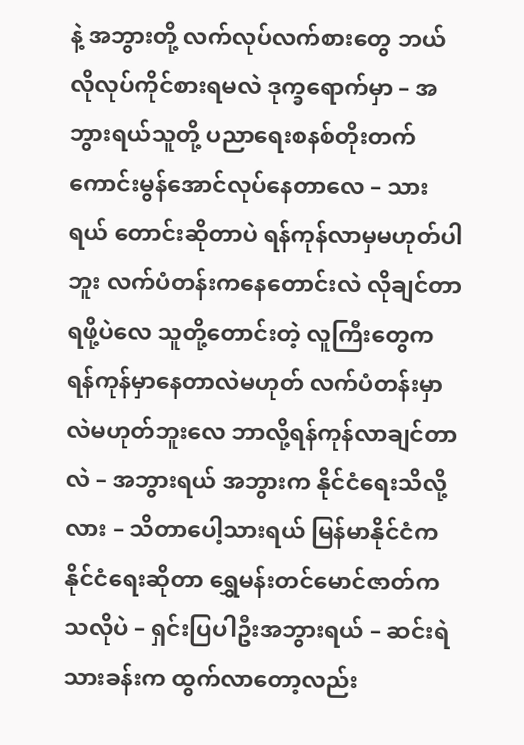နဲ့ အဘွားတို့ လက်လုပ်လက်စားတွေ ဘယ်လိုလုပ်ကိုင်စားရမလဲ ဒုက္ခရောက်မှာ – အဘွားရယ်သူတို့ ပညာရေးစနစ်တိုးတက်ကောင်းမွန်အောင်လုပ်နေတာလေ – သားရယ် တောင်းဆိုတာပဲ ရန်ကုန်လာမှမဟုတ်ပါဘူး လက်ပံတန်းကနေတောင်းလဲ လိုချင်တာရဖို့ပဲလေ သူတို့တောင်းတဲ့ လူကြီးတွေက ရန်ကုန်မှာနေတာလဲမဟုတ် လက်ပံတန်းမှာလဲမဟုတ်ဘူးလေ ဘာလို့ရန်ကုန်လာချင်တာလဲ – အဘွားရယ် အဘွားက နိုင်ငံရေးသိလို့လား – သိတာပေါ့သားရယ် မြန်မာနိုင်ငံက နိုင်ငံရေးဆိုတာ ရွှေမန်းတင်မောင်ဇာတ်ကသလိုပဲ – ရှင်းပြပါဦးအဘွားရယ် – ဆင်းရဲသားခန်းက ထွက်လာတော့လည်း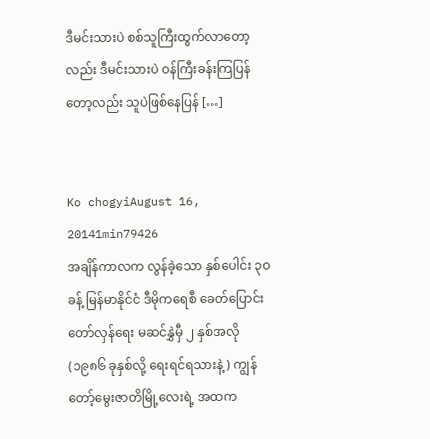ဒီမင်းသားပဲ စစ်သူကြီးထွက်လာတော့လည်း ဒီမင်းသားပဲ ဝန်ကြီးခန်းကြပြန်တော့လည်း သူပဲဖြစ်နေပြန် […]


Ko chogyiAugust 16, 20141min79426
အချိန်ကာလက လွန်ခဲ့သော နှစ်ပေါင်း ၃ဝ ခန့် မြန်မာနိုင်ငံ ဒီမိုကရေစီ ခေတ်ပြောင်းတော်လှန်ရေး မဆင်နွှဲမှီ ၂ နှစ်အလို (၁၉၈၆ ခုနှစ်လို့ ရေးရင်ရသားနဲ့) ကျွန်တော့်မွေးဇာတိမြို့လေးရဲ့ အထက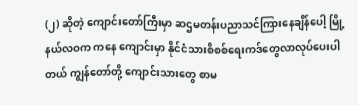(၂) ဆိုတဲ့ ကျောင်းတော်ကြီးမှာ ဆဌမတန်းပညာသင်ကြားနေချိန်ပေါ့ မြို့နယ်လဝက ကနေ ကျောင်းမှာ နိုင်ငံသားစိစစ်ရေးကဒ်တွေလာလုပ်ပေးပါတယ် ကျွန်တော်တို့ ကျောင်းသားတွေ စာမ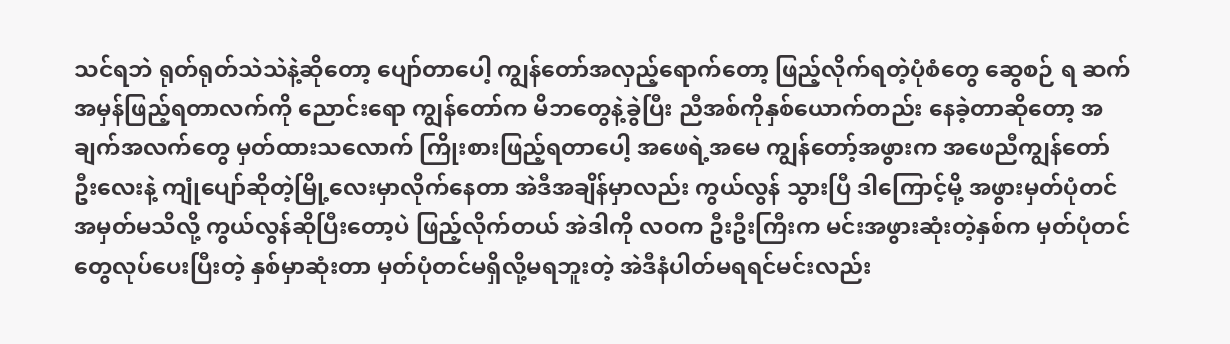သင်ရဘဲ ရုတ်ရုတ်သဲသဲနဲ့ဆိုတော့ ပျော်တာပေါ့ ကျွန်တော်အလှည့်ရောက်တော့ ဖြည့်လိုက်ရတဲ့ပုံစံတွေ ဆွေစဉ် ရ ဆက်အမှန်ဖြည့်ရတာလက်ကို ညောင်းရော ကျွန်တော်က မိဘတွေနဲ့ခွဲပြီး ညီအစ်ကိုနှစ်ယောက်တည်း နေခဲ့တာဆိုတော့ အချက်အလက်တွေ မှတ်ထားသလောက် ကြိုးစားဖြည့်ရတာပေါ့ အဖေရဲ့အမေ ကျွန်တော့်အဖွားက အဖေညီကျွန်တော်ဦးလေးနဲ့ ကျုံပျော်ဆိုတဲ့မြို့လေးမှာလိုက်နေတာ အဲဒီအချိန်မှာလည်း ကွယ်လွန် သွားပြီ ဒါကြောင့်မို့ အဖွားမှတ်ပုံတင်အမှတ်မသိလို့ ကွယ်လွန်ဆိုပြီးတော့ပဲ ဖြည့်လိုက်တယ် အဲဒါကို လဝက ဦးဦးကြီးက မင်းအဖွားဆုံးတဲ့နှစ်က မှတ်ပုံတင်တွေလုပ်ပေးပြီးတဲ့ နှစ်မှာဆုံးတာ မှတ်ပုံတင်မရှိလို့မရဘူးတဲ့ အဲဒီနံပါတ်မရရင်မင်းလည်း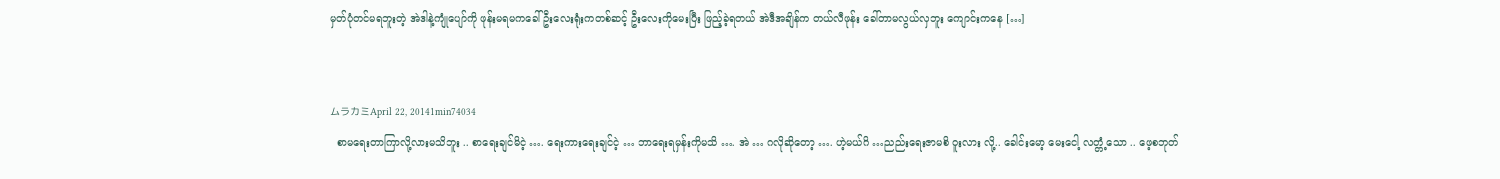မှတ်ပုံတင်မရဘူးတဲ့ အဲဒါနဲ့ကျုံပျော်ကို ဖုန်းမရမကခေါ် ဦးလေးရုံးကတစ်ဆင့် ဦးလေးကိုမေးပြီး ဖြည့်ခဲ့ရတယ် အဲဒီအချိန်က တယ်လီဖုန်း ခေါ်တာမလွယ်လှဘူး ကျောင်းကနေ […]


ムラカミApril 22, 20141min74034
  စာမရေးတာကြာလို့လားမသိဘူး .. စာရေးချင်မိငဲ့ …. ရေးကားရေးချင်ငဲ့ … ဘာရေးရမှန်းကိုမသိ …. အဲ … ဂလိုဆိုတော့ …. ဟဲ့မယ်ဂိ …ညည်းရေးဇာမစိ ဝူးလား လို့.. ခေါင်းမော့ မေးငေါ့ လတ္တံ့သော .. ဖေ့စဘုတ်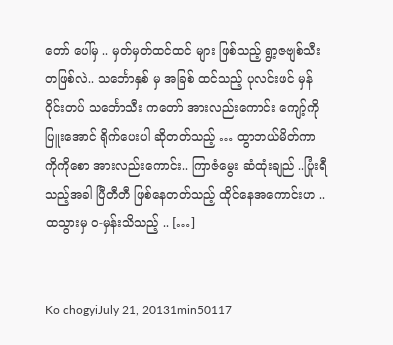တော် ပေါ်မှ .. မှတ်မှတ်ထင်ထင် များ ဖြစ်သည့် ရွာ့ဇဗျစ်သီး တဖြစ်လဲ.. သင်္ဘောနှစ် မှ အခြစ် ထင်သည့် ပုလင်းဖင် မှန်ဝိုင်းတပ် သင်္ဘောသီး ကတော် အားလည်းကောင်း ကျော့်ကို ပြူးအောင် ရိုက်ပေးပါ ဆိုတတ်သည့် … ထွာဘယ်မိတ်ကာ ကိုကိုစော အားလည်းကောင်း.. ကြာဇံမွေး ဆံထုံးချည် ..ပြုံးရီသည့်အခါ ပြီတီတီ ဖြစ်နေတတ်သည့် ထိုင်နေအကောင်းဟ ..ထသွားမှ ဝ-မှန်းသိသည့် .. […]


Ko chogyiJuly 21, 20131min50117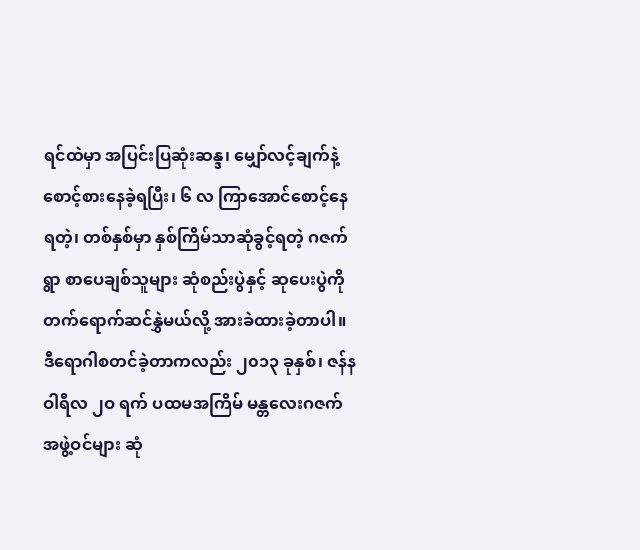ရင်ထဲမှာ အပြင်းပြဆုံးဆန္ဒ၊ မျှော်လင့်ချက်နဲ့ စောင့်စားနေခဲ့ရပြီး၊ ၆ လ ကြာအောင်စောင့်နေရတဲ့၊ တစ်နှစ်မှာ နှစ်ကြိမ်သာဆုံခွင့်ရတဲ့ ဂဇက်ရွာ စာပေချစ်သူများ ဆုံစည်းပွဲနှင့် ဆုပေးပွဲကို တက်ရောက်ဆင်နွှဲမယ်လို့ အားခဲထားခဲ့တာပါ။ ဒီရောဂါစတင်ခဲ့တာကလည်း ၂၀၁၃ ခုနှစ်၊ ဇန်နဝါရီလ ၂ဝ ရက် ပထမအကြိမ် မန္တလေးဂဇက် အဖွဲ့ဝင်များ ဆုံ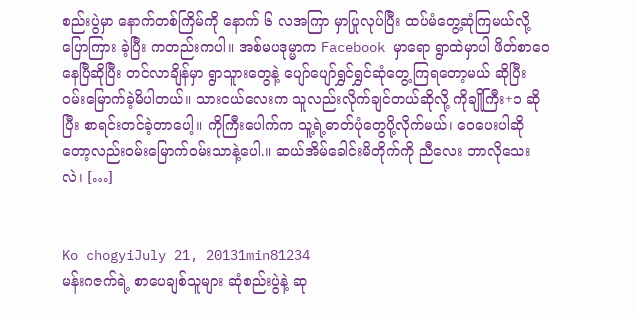စည်းပွဲမှာ နောက်တစ်ကြိမ်ကို နောက် ၆ လအကြာ မှာပြုလုပ်ပြီး ထပ်မံတွေ့ဆုံကြမယ်လို့ ပြောကြား ခဲ့ပြီး ကတည်းကပါ။ အစ်မပဒုမ္မာက Facebook မှာရော ရွာထဲမှာပါ ဖိတ်စာဝေနေပြီဆိုပြီး တင်လာချိန်မှာ ရွာသူားတွေနဲ့ ပျော်ပျော်ရွှင်ရွှင်ဆုံတွေ့ကြရတော့မယ် ဆိုပြီး ဝမ်းမြောက်ခဲ့မိပါတယ်။ သားငယ်လေးက သူလည်းလိုက်ချင်တယ်ဆိုလို့ ကိုချိုကြီး+၁ ဆိုပြီး စာရင်းတင်ခဲ့တာပေါ့။ ကိုကြီးပေါက်က သူ့ရဲ့ဓာတ်ပုံတွေပို့လိုက်မယ်၊ ဝေပေးပါဆိုတော့လည်းဝမ်းမြောက်ဝမ်းသာနဲ့ပေါ.။ ဆယ်အိမ်ခေါင်းမိတိုက်ကို ညီလေး ဘာလိုသေးလဲ၊ […]


Ko chogyiJuly 21, 20131min81234
မန်းဂဇက်ရဲ့ စာပေချစ်သူများ ဆုံစည်းပွဲနဲ့ ဆု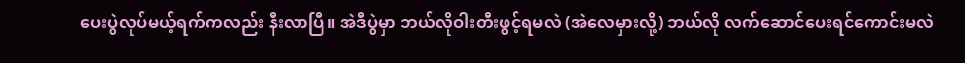ပေးပွဲလုပ်မယ့်ရက်ကလည်း နီးလာပြီ။ အဲဒီပွဲမှာ ဘယ်လိုဝါးတီးဖွင့်ရမလဲ (အဲလေမှားလို့) ဘယ်လို လက်ဆောင်ပေးရင်ကောင်းမလဲ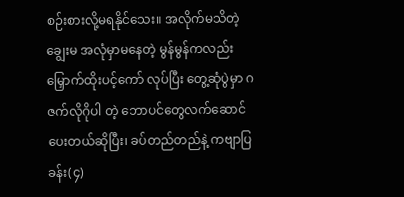စဉ်းစားလို့မရနိုင်သေး။ အလိုက်မသိတဲ့ချွေးမ အလုံမှာမနေတဲ့ မွန်မွန်ကလည်း မြှောက်ထိုးပင့်ကော် လုပ်ပြီး တွေ့ဆုံပွဲမှာ ဂဇက်လိုဂိုပါ တဲ့ ဘောပင်တွေလက်ဆောင်ပေးတယ်ဆိုပြီး၊ ခပ်တည်တည်နဲ့ ကဗျာပြခန်း(၄)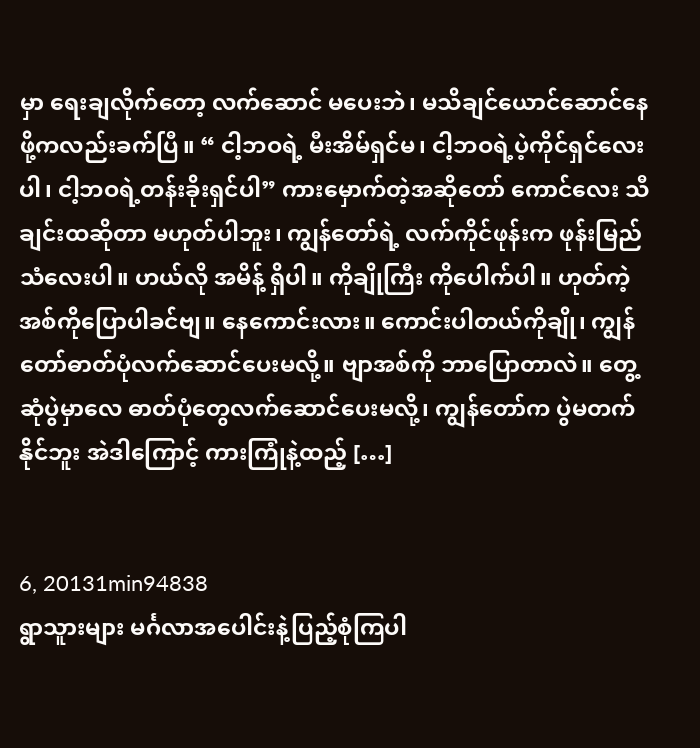မှာ ရေးချလိုက်တော့ လက်ဆောင် မပေးဘဲ၊ မသိချင်ယောင်ဆောင်နေဖို့ကလည်းခက်ပြီ။ “ ငါ့ဘဝရဲ့ မီးအိမ်ရှင်မ၊ ငါ့ဘဝရဲ့ပဲ့ကိုင်ရှင်လေးပါ၊ ငါ့ဘဝရဲ့တန်းခိုးရှင်ပါ” ကားမှောက်တဲ့အဆိုတော် ကောင်လေး သီချင်းထဆိုတာ မဟုတ်ပါဘူး၊ ကျွန်တော်ရဲ့ လက်ကိုင်ဖုန်းက ဖုန်းမြည်သံလေးပါ။ ဟယ်လို အမိန့် ရှိပါ။ ကိုချိုကြီး ကိုပေါက်ပါ။ ဟုတ်ကဲ့အစ်ကိုပြောပါခင်ဗျ။ နေကောင်းလား။ ကောင်းပါတယ်ကိုချို၊ ကျွန်တော်ဓာတ်ပုံလက်ဆောင်ပေးမလို့။ ဗျာအစ်ကို ဘာပြောတာလဲ။ တွေ့ဆုံပွဲမှာလေ ဓာတ်ပုံတွေလက်ဆောင်ပေးမလို့၊ ကျွန်တော်က ပွဲမတက်နိုင်ဘူး အဲဒါကြောင့် ကားကြုံနဲ့ထည့် […]


6, 20131min94838
ရွာသူားများ မင်္ဂလာအပေါင်းနဲ့ပြည့်စုံကြပါ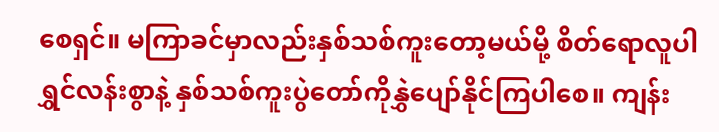စေရှင်။ မကြာခင်မှာလည်းနှစ်သစ်ကူးတော့မယ်မို့ စိတ်ရောလူပါ ရွှင်လန်းစွာနဲ့ နှစ်သစ်ကူးပွဲတော်ကိုနွှဲပျော်နိုင်ကြပါစေ။ ကျန်း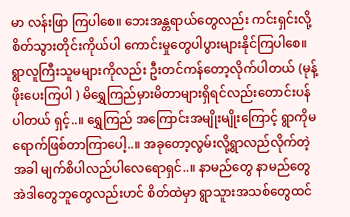မာ လန်းဖြာ ကြပါစေ။ ဘေးအန္တရာယ်တွေလည်း ကင်းရှင်းလို့ စိတ်သွားတိုင်းကိုယ်ပါ ကောင်းမှုတွေပါပွားများနိုင်ကြပါစေ။ ရွာလူကြီးသူမများကိုလည်း ဦးတင်ကန်တော့လိုက်ပါတယ် (မုန့်ဖိုးပေးကြပါ ) မိရွှေကြည်မှားမိတာများရှိရင်လည်းတောင်းပန်ပါတယ် ရှင့်..။ ရွှေကြည် အကြောင်းအမျိုးမျိုးကြောင့် ရွာကိုမရောက်ဖြစ်တာကြာပေါ့..။ အခုတော့လွမ်းလို့ရွာလည်လိုက်တဲ့အခါ မျက်စိပါလည်ပါလေရောရှင်..။ နာမည်တွေ နာမည်တွေ အဲဒါတွေဘူတွေလည်းဟင် စိတ်ထဲမှာ ရွာသူားအသစ်တွေထင်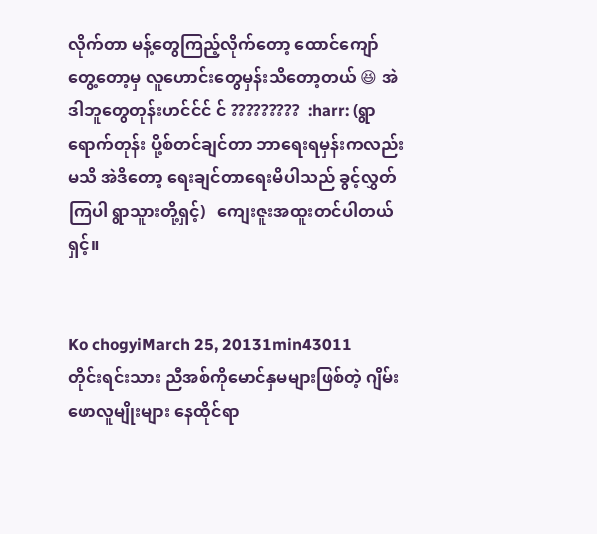လိုက်တာ မန့်တွေကြည့်လိုက်တော့ ထောင်ကျော်တွေ့တော့မှ လူဟောင်းတွေမှန်းသိတော့တယ် 😆 အဲဒါဘူတွေတုန်းဟင်င်င် င် ?????????  :harr: (ရွာရောက်တုန်း ပို့စ်တင်ချင်တာ ဘာရေးရမှန်းကလည်းမသိ အဲဒိတော့ ရေးချင်တာရေးမိပါသည် ခွင့်လွှတ်ကြပါ ရွာသူားတို့ရှင့်)   ကျေးဇူးအထူးတင်ပါတယ်ရှင့်။


Ko chogyiMarch 25, 20131min43011
တိုင်းရင်းသား ညီအစ်ကိုမောင်နှမများဖြစ်တဲ့ ဂျိမ်းဖောလူမျိုးများ နေထိုင်ရာ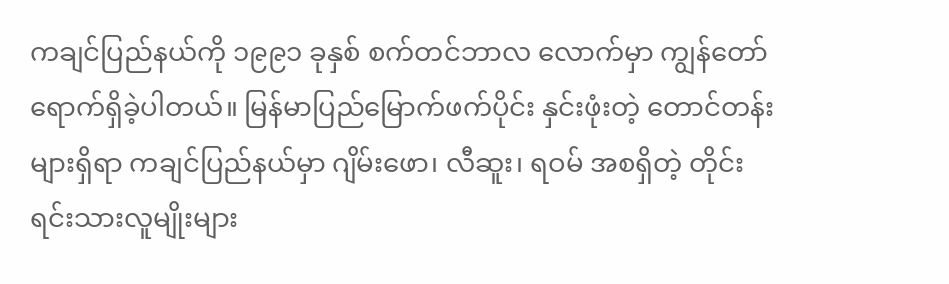ကချင်ပြည်နယ်ကို ၁၉၉၁ ခုနှစ် စက်တင်ဘာလ လောက်မှာ ကျွန်တော် ရောက်ရှိခဲ့ပါတယ်။ မြန်မာပြည်မြောက်ဖက်ပိုင်း နှင်းဖုံးတဲ့ တောင်တန်းများရှိရာ ကချင်ပြည်နယ်မှာ ဂျိမ်းဖော၊ လီဆူး၊ ရဝမ် အစရှိတဲ့ တိုင်းရင်းသားလူမျိုးများ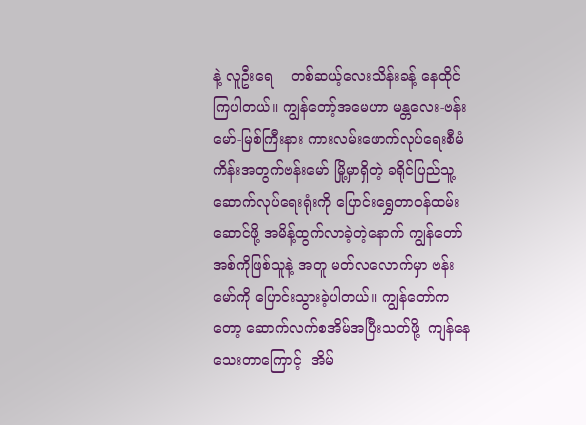နဲ့ လူဦးရေ    တစ်ဆယ့်လေးသိန်းခန့် နေထိုင်ကြပါတယ်။ ကျွန်တော့်အမေဟာ မန္တလေး-ဗန်းမော်-မြစ်ကြီးနား ကားလမ်းဖောက်လုပ်ရေးစီမံကိန်းအတွက်ဗန်းမော် မြို့မှာရှိတဲ့ ခရိုင်ပြည်သူ့ဆောက်လုပ်ရေးရုံးကို ပြောင်းရွှေတာဝန်ထမ်းဆောင်ဖို့ အမိန့်ထွက်လာခဲ့တဲ့နောက် ကျွန်တော်အစ်ကိုဖြစ်သူနဲ့ အတူ မတ်လလောက်မှာ ဗန်းမော်ကို ပြောင်းသွားခဲ့ပါတယ်။ ကျွန်တော်ကတော့ ဆောက်လက်စအိမ်အပြီးသတ်ဖို့  ကျန်နေသေးတာကြောင့်  အိမ်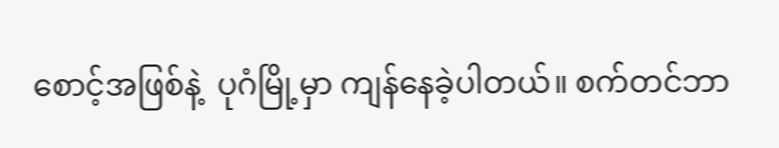စောင့်အဖြစ်နဲ့  ပုဂံမြို့မှာ ကျန်နေခဲ့ပါတယ်။ စက်တင်ဘာ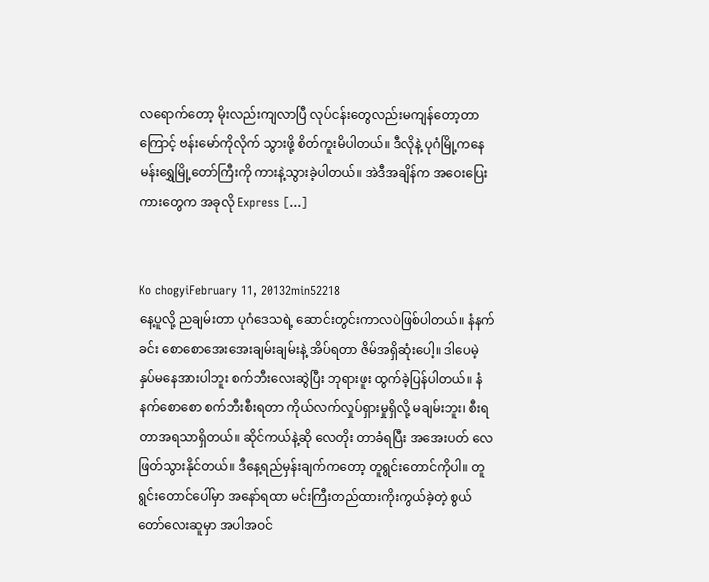လရောက်တော့ မိုးလည်းကျလာပြီ လုပ်ငန်းတွေလည်းမကျန်တော့တာကြောင့် ဗန်းမော်ကိုလိုက် သွားဖို့ စိတ်ကူးမိပါတယ်။ ဒီလိုနဲ့ ပုဂံမြို့ကနေ မန်းရွှေမြို့တော်ကြီးကို ကားနဲ့သွားခဲ့ပါတယ်။ အဲဒီအချိန်က အဝေးပြေးကားတွေက အခုလို Express […]


Ko chogyiFebruary 11, 20132min52218
နေ့ပူလို့ ညချမ်းတာ ပုဂံဒေသရဲ့ ဆောင်းတွင်းကာလပဲဖြစ်ပါတယ်။ နံနက်ခင်း စောစောအေးအေးချမ်းချမ်းနဲ့ အိပ်ရတာ ဇိမ်အရှိဆုံးပေါ့။ ဒါပေမဲ့ နှပ်မနေအားပါဘူး စက်ဘီးလေးဆွဲပြီး ဘုရားဖူး ထွက်ခဲ့ပြန်ပါတယ်။ နံနက်စောစော စက်ဘီးစီးရတာ ကိုယ်လက်လှုပ်ရှားမှုရှိလို့ မချမ်းဘူး၊ စီးရတာအရသာရှိတယ်။ ဆိုင်ကယ်နဲ့ဆို လေတိုး တာခံရပြီး အအေးပတ် လေဖြတ်သွားနိုင်တယ်။ ဒီနေ့ရည်မှန်းချက်ကတော့ တူရွင်းတောင်ကိုပါ။ တူရွင်းတောင်ပေါ်မှာ အနော်ရထာ မင်းကြီးတည်ထားကိုးကွယ်ခဲ့တဲ့ စွယ်တော်လေးဆူမှာ အပါအဝင်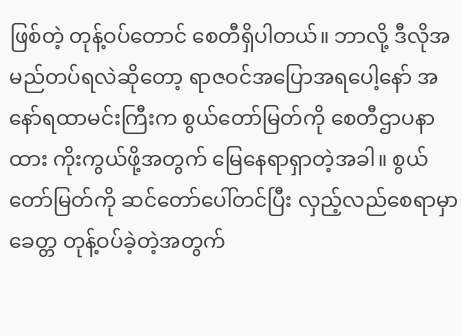ဖြစ်တဲ့ တုန့်ဝပ်တောင် စေတီရှိပါတယ်။ ဘာလို့ ဒီလိုအမည်တပ်ရလဲဆိုတော့ ရာဇဝင်အပြောအရပေါ့နော် အနော်ရထာမင်းကြီးက စွယ်တော်မြတ်ကို စေတီဌာပနာထား ကိုးကွယ်ဖို့အတွက် မြေနေရာရှာတဲ့အခါ။ စွယ်တော်မြတ်ကို ဆင်တော်ပေါ်တင်ပြီး လှည့်လည်စေရာမှာ ခေတ္တ တုန့်ဝပ်ခဲ့တဲ့အတွက်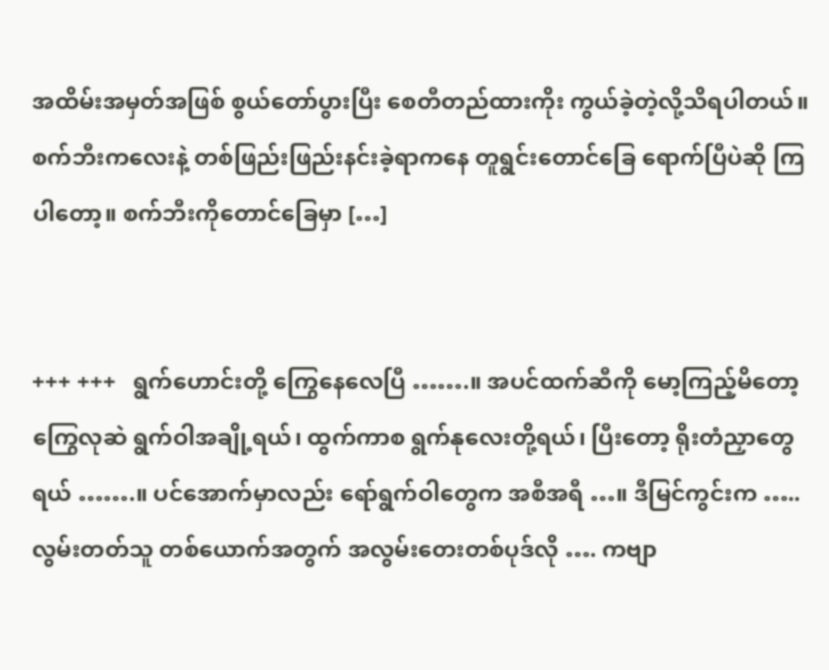အထိမ်းအမှတ်အဖြစ် စွယ်တော်ပွားပြီး စေတီတည်ထားကိုး ကွယ်ခဲ့တဲ့လို့သိရပါတယ်။ စက်ဘီးကလေးနဲ့ တစ်ဖြည်းဖြည်းနင်းခဲ့ရာကနေ တူရွင်းတောင်ခြေ ရောက်ပြီပဲဆို ကြပါတော့။ စက်ဘီးကိုတောင်ခြေမှာ […]


+++ +++   ရွက်ဟောင်းတို့ ကြွေနေလေပြီ …….။ အပင်ထက်ဆီကို မော့ကြည့်မိတော့ ကြွေလုဆဲ ရွက်ဝါအချို့ရယ်၊ ထွက်ကာစ ရွက်နုလေးတို့ရယ်၊ ပြီးတော့ ရိုးတံညှာတွေရယ် …….။ ပင်အောက်မှာလည်း ရော်ရွက်ဝါတွေက အစီအရီ …။ ဒီမြင်ကွင်းက …..   လွမ်းတတ်သူ တစ်ယောက်အတွက် အလွမ်းတေးတစ်ပုဒ်လို …. ကဗျာ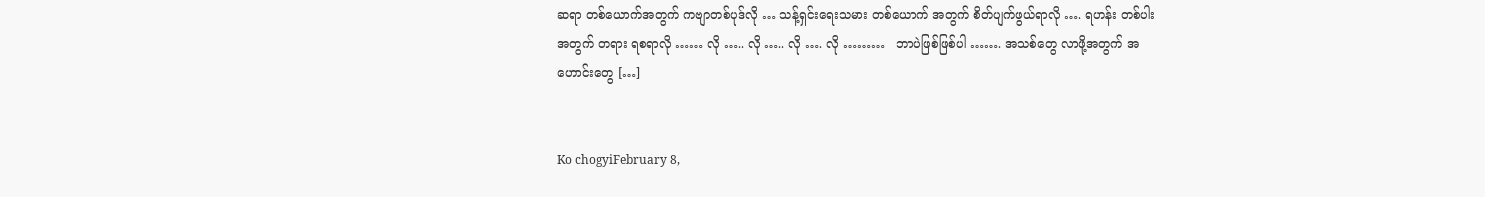ဆရာ တစ်ယောက်အတွက် ကဗျာတစ်ပုဒ်လို … သန့်ရှင်းရေးသမား တစ်ယောက် အတွက် စိတ်ပျက်ဖွယ်ရာလို …. ရဟန်း တစ်ပါး အတွက် တရား ရစရာလို …… လို ….. လို ….. လို …. လို ………   ဘာပဲဖြစ်ဖြစ်ပါ ……. အသစ်တွေ လာဖို့အတွက် အဟောင်းတွေ […]


Ko chogyiFebruary 8,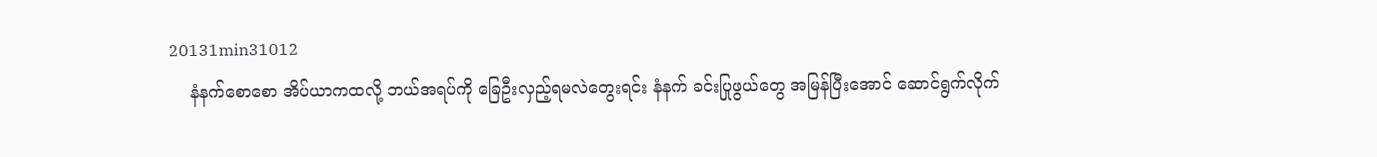20131min31012
    နံနက်စောစော အိပ်ယာကထလို့ ဘယ်အရပ်ကို ခြေဦးလှည့်ရမလဲတွေးရင်း နံနက် ခင်းပြုဖွယ်တွေ အမြန်ပြီးအောင် ဆောင်ရွက်လိုက်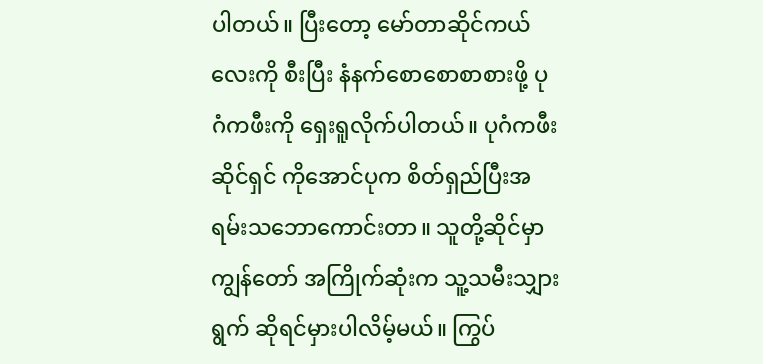ပါတယ်။ ပြီးတော့ မော်တာဆိုင်ကယ် လေးကို စီးပြီး နံနက်စောစောစာစားဖို့ ပုဂံကဖီးကို ရှေးရူလိုက်ပါတယ်။ ပုဂံကဖီးဆိုင်ရှင် ကိုအောင်ပုက စိတ်ရှည်ပြီးအရမ်းသဘောကောင်းတာ။ သူတို့ဆိုင်မှာ ကျွန်တော် အကြိုက်ဆုံးက သူ့သမီးသျှားရွက် ဆိုရင်မှားပါလိမ့်မယ်။ ကြွပ်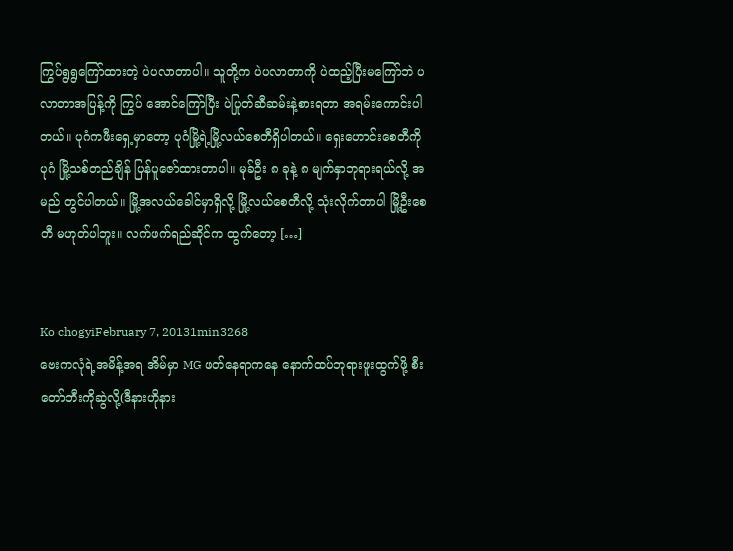ကြွပ်ရွရွကြော်ထားတဲ့ ပဲပလာတာပါ။ သူတို့က ပဲပလာတာကို ပဲထည့်ပြီးမကြော်ဘဲ ပလာတာအပြန့်ကို ကြွပ် အောင်ကြော်ပြီး ပဲပြုတ်ဆီဆမ်းနဲ့စားရတာ အရမ်းကောင်းပါတယ်။ ပုဂံကဖီးရှေ့မှာတော့ ပုဂံမြို့ရဲ့မြို့လယ်စေတီရှိပါတယ်။ ရှေးဟောင်းစေတီကို ပုဂံ မြို့သစ်တည်ချိန် ပြန်ပူဇော်ထားတာပါ။ မုခ်ဦး ၈ ခုနဲ့ ၈ မျက်နှာဘုရားရယ်လို့ အမည် တွင်ပါတယ်။ မြို့အလယ်ခေါင်မှာရှိလို့ မြို့လယ်စေတီလို့ သုံးလိုက်တာပါ မြို့ဦးစေတီ မဟုတ်ပါဘူး။ လက်ဖက်ရည်ဆိုင်က ထွက်တော့ […]


Ko chogyiFebruary 7, 20131min3268
ဗေးကလုံရဲ့အမိန့်အရ အိမ်မှာ MG ဖတ်နေရာကနေ နောက်ထပ်ဘုရားဖူးထွက်ဖို့ စီးတော်ဘီးကိုဆွဲလို့(ဒီနားဟိုနား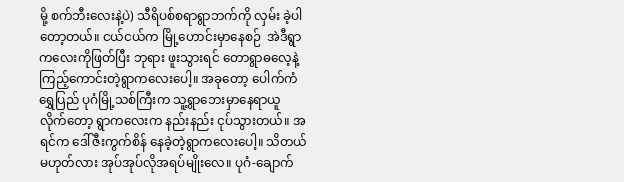မို့ စက်ဘီးလေးနဲ့ပဲ) သီရိပစ်စရာရွာဘက်ကို လှမ်း ခဲ့ပါတော့တယ်။ ငယ်ငယ်က မြို့ဟောင်းမှာနေစဉ်  အဲဒီရွာကလေးကိုဖြတ်ပြီး ဘုရား ဖူးသွားရင် တောရွာဓလေ့နဲ့ ကြည့်ကောင်းတဲ့ရွာကလေးပေါ့။ အခုတော့ ပေါက်ကံ ရွှေပြည် ပုဂံမြို့သစ်ကြီးက သူ့ရွာဘေးမှာနေရာယူလိုက်တော့ ရွာကလေးက နည်းနည်း ငုပ်သွားတယ်။ အရင်က ဒေါ်ဇီးကွက်စိန် နေခဲ့တဲ့ရွာကလေးပေါ့။ သိတယ်မဟုတ်လား အုပ်အုပ်လိုအရပ်မျိုးလေ။ ပုဂံ-ချောက်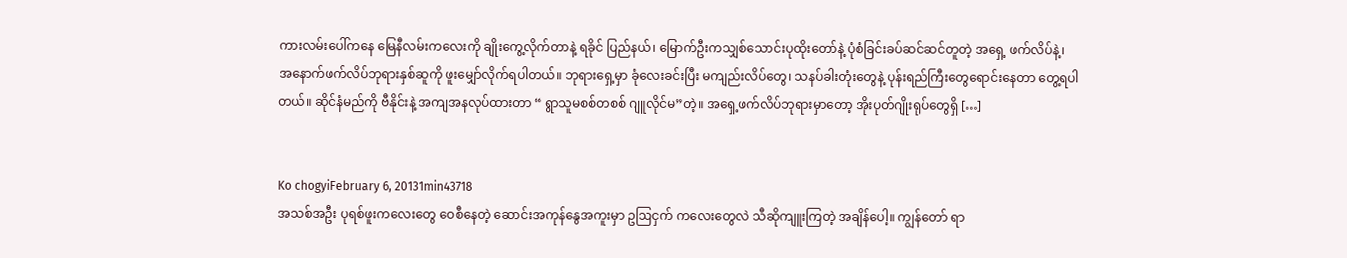ကားလမ်းပေါ်ကနေ မြေနီလမ်းကလေးကို ချိုးကွေ့လိုက်တာနဲ့ ရခိုင် ပြည်နယ်၊ မြောက်ဦးကသျှစ်သောင်းပုထိုးတော်နဲ့ ပုံစံခြင်းခပ်ဆင်ဆင်တူတဲ့ အရှေ့ ဖက်လိပ်နဲ့၊ အနောက်ဖက်လိပ်ဘုရားနှစ်ဆူကို ဖူးမျှော်လိုက်ရပါတယ်။ ဘုရားရှေ့မှာ ခုံလေးခင်းပြီး မကျည်းလိပ်တွေ၊ သနပ်ခါးတုံးတွေနဲ့ ပုန်းရည်ကြီးတွေရောင်းနေတာ တွေ့ရပါတယ်။ ဆိုင်နံမည်ကို ဗီနိုင်းနဲ့ အကျအနလုပ်ထားတာ “ ရွာသူမစစ်တစစ် ဂျူလိုင်မ”တဲ့။ အရှေ့ဖက်လိပ်ဘုရားမှာတော့ အိုးပုတ်ဂျိုးရုပ်တွေရှိ […]


Ko chogyiFebruary 6, 20131min43718
အသစ်အဦး ပုရစ်ဖူးကလေးတွေ ဝေစီနေတဲ့ ဆောင်းအကုန်နွေအကူးမှာ ဥဩငှက် ကလေးတွေလဲ သီဆိုကျူးကြတဲ့ အချိန်ပေါ့။ ကျွန်တော် ရာ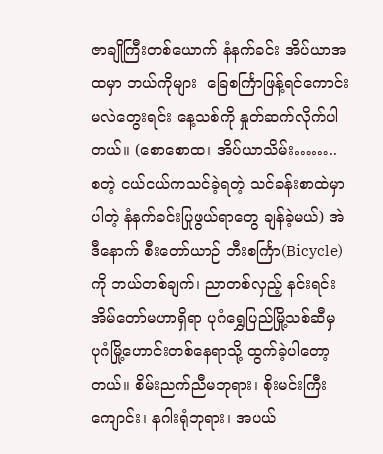ဇာချိုကြီးတစ်ယောက် နံနက်ခင်း အိပ်ယာအထမှာ ဘယ်ကိုများ  ခြေစင်္ကြာဖြန့်ရင်ကောင်းမလဲတွေးရင်း နေ့သစ်ကို နှုတ်ဆက်လိုက်ပါတယ်။ (စောစောထ၊ အိပ်ယာသိမ်း…….. စတဲ့ ငယ်ငယ်ကသင်ခဲ့ရတဲ့ သင်ခန်းစာထဲမှာပါတဲ့ နံနက်ခင်းပြုဖွယ်ရာတွေ ချန်ခဲ့မယ်) အဲဒီနောက် စီးတော်ယာဉ် ဘီးစင်္ကြာ(Bicycle)ကို ဘယ်တစ်ချက်၊ ညာတစ်လှည့် နင်းရင်း အိမ်တော်မဟာရှိရာ ပုဂံရွှေပြည်မြို့သစ်ဆီမှ ပုဂံမြို့ဟောင်းတစ်နေရာသို့ ထွက်ခဲ့ပါတော့တယ်။ စိမ်းညက်ညီမဘုရား၊ စိုးမင်းကြီးကျောင်း၊ နဂါးရုံဘုရား၊ အပယ်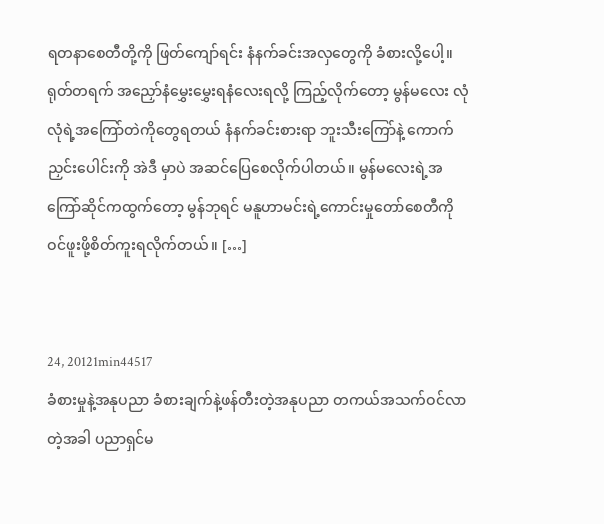ရတနာစေတီတို့ကို ဖြတ်ကျော်ရင်း နံနက်ခင်းအလှတွေကို ခံစားလို့ပေါ့။ ရုတ်တရက် အညှော်နံမွှေးမွှေးရနံလေးရလို့ ကြည့်လိုက်တော့ မွန်မလေး လုံလုံရဲ့အကြော်တဲကိုတွေရတယ် နံနက်ခင်းစားရာ ဘူးသီးကြော်နဲ့ ကောက်ညှင်းပေါင်းကို အဲဒီ မှာပဲ အဆင်ပြေစေလိုက်ပါတယ်။ မွန်မလေးရဲ့အကြော်ဆိုင်ကထွက်တော့ မွန်ဘုရင် မနူဟာမင်းရဲ့ကောင်းမှုတော်စေတီကို ဝင်ဖူးဖို့စိတ်ကူးရလိုက်တယ်။ […]


24, 20121min44517
ခံစားမှုနဲ့အနုပညာ ခံစားချက်နဲ့ဖန်တီးတဲ့အနုပညာ တကယ်အသက်ဝင်လာတဲ့အခါ ပညာရှင်မ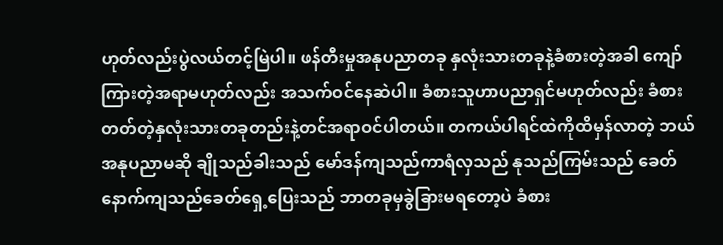ဟုတ်လည်းပွဲလယ်တင့်မြဲပါ။ ဖန်တီးမှုအနုပညာတခု နှလုံးသားတခုနဲ့ခံစားတဲ့အခါ ကျော်ကြားတဲ့အရာမဟုတ်လည်း အသက်ဝင်နေဆဲပါ။ ခံစားသူဟာပညာရှင်မဟုတ်လည်း ခံစားတတ်တဲ့နှလုံးသားတခုတည်းနဲ့တင်အရာဝင်ပါတယ်။ တကယ်ပါရင်ထဲကိုထိမှန်လာတဲ့ ဘယ်အနုပညာမဆို ချိုသည်ခါးသည် မော်ဒန်ကျသည်ကာရံလှသည် နုသည်ကြမ်းသည် ခေတ်နောက်ကျသည်ခေတ်ရှေ့ပြေးသည် ဘာတခုမှခွဲခြားမရတော့ပဲ ခံစား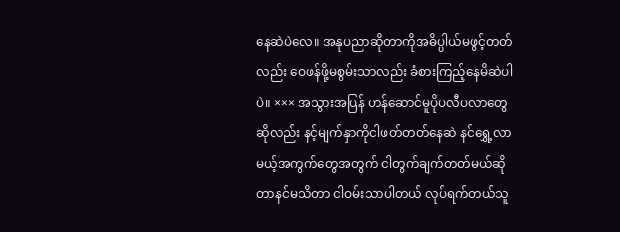နေဆဲပဲလေ။ အနုပညာဆိုတာကိုအဓိပ္ပါယ်မဖွင့်တတ်လည်း ဝေဖန်ဖို့မစွမ်းသာလည်း ခံစားကြည့်နေမိဆဲပါပဲ။ ××× အသွားအပြန် ဟန်ဆောင်မူပိုပလီပလာတွေဆိုလည်း နင့်မျက်နှာကိုငါဖတ်တတ်နေဆဲ နင်ရွှေ့လာမယ့်အကွက်တွေအတွက် ငါတွက်ချက်တတ်မယ်ဆိုတာနင်မသိတာ ငါဝမ်းသာပါတယ် လုပ်ရက်တယ်သူ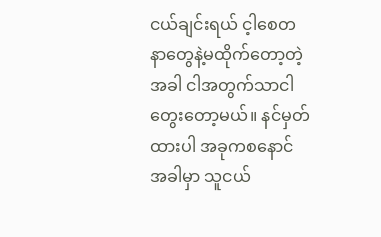ငယ်ချင်းရယ် င့ါစေတနာတွေနဲ့မထိုက်တော့တဲ့အခါ ငါအတွက်သာငါတွေးတော့မယ်။ နင်မှတ်ထားပါ အခုကစနောင်အခါမှာ သူငယ်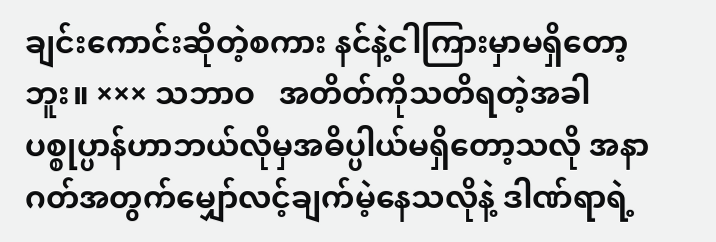ချင်းကောင်းဆိုတဲ့စကား နင်နဲ့ငါကြားမှာမရှိတော့ဘူး။ ××× သဘာဝ   အတိတ်ကိုသတိရတဲ့အခါ ပစ္စုပ္ပာန်ဟာဘယ်လိုမှအဓိပ္ပါယ်မရှိတော့သလို အနာဂတ်အတွက်မျှော်လင့်ချက်မဲ့နေသလိုနဲ့ ဒါဏ်ရာရဲ့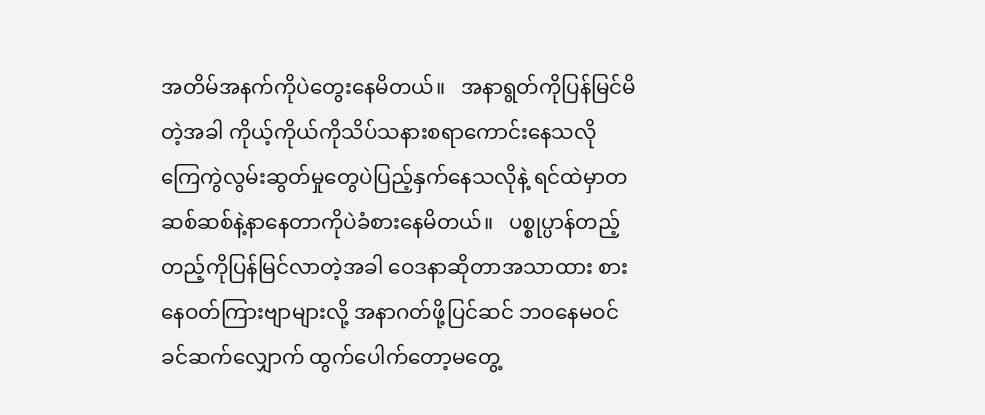အတိမ်အနက်ကိုပဲတွေးနေမိတယ်။   အနာရွတ်ကိုပြန်မြင်မိတဲ့အခါ ကိုယ့်ကိုယ်ကိုသိပ်သနားစရာကောင်းနေသလို ကြေကွဲလွမ်းဆွတ်မှုတွေပဲပြည့်နှက်နေသလိုနဲ့ ရင်ထဲမှာတဆစ်ဆစ်နဲ့နာနေတာကိုပဲခံစားနေမိတယ်။   ပစ္စုပ္ပာန်တည့်တည့်ကိုပြန်မြင်လာတဲ့အခါ ဝေဒနာဆိုတာအသာထား စားနေဝတ်ကြားဗျာများလို့ အနာဂတ်ဖို့ပြင်ဆင် ဘဝနေမဝင်ခင်ဆက်လျှောက် ထွက်ပေါက်တော့မတွေ့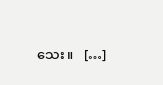သေး။   […]